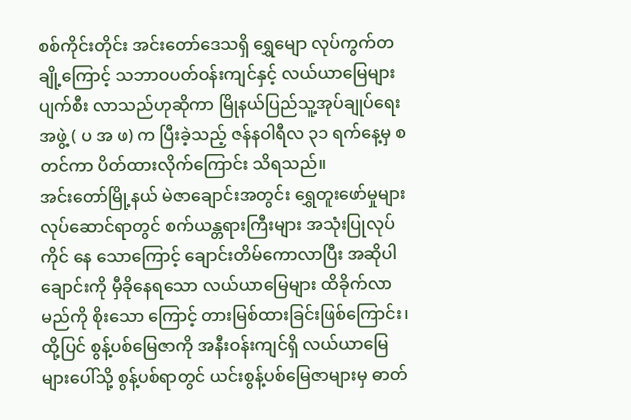စစ်ကိုင်းတိုင်း အင်းတော်ဒေသရှိ ရွှေမျော လုပ်ကွက်တချို့ကြောင့် သဘာဝပတ်ဝန်းကျင်နှင့် လယ်ယာမြေများ ပျက်စီး လာသည်ဟုဆိုကာ မြိုနယ်ပြည်သူ့အုပ်ချုပ်ရေးအဖွဲ့ ( ပ အ ဖ) က ပြီးခဲ့သည့် ဇန်နဝါရီလ ၃၁ ရက်နေ့မှ စတင်ကာ ပိတ်ထားလိုက်ကြောင်း သိရသည်။
အင်းတော်မြို့နယ် မဲဇာချောင်းအတွင်း ရွှေတူးဖော်မှုများလုပ်ဆောင်ရာတွင် စက်ယန္တရားကြီးများ အသုံးပြုလုပ်ကိုင် နေ သောကြောင့် ချောင်းတိမ်ကောလာပြီး အဆိုပါချောင်းကို မှီခိုနေရသော လယ်ယာမြေများ ထိခိုက်လာမည်ကို စိုးသော ကြောင့် တားမြစ်ထားခြင်းဖြစ်ကြောင်း၊ ထို့ပြင် စွန့်ပစ်မြေဇာကို အနီးဝန်းကျင်ရှိ လယ်ယာမြေများပေါ်သို့ စွန့်ပစ်ရာတွင် ယင်းစွန့်ပစ်မြေဇာများမှ ဓာတ်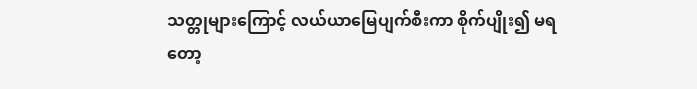သတ္တုများကြောင့် လယ်ယာမြေပျက်စီးကာ စိုက်ပျိုး၍ မရတော့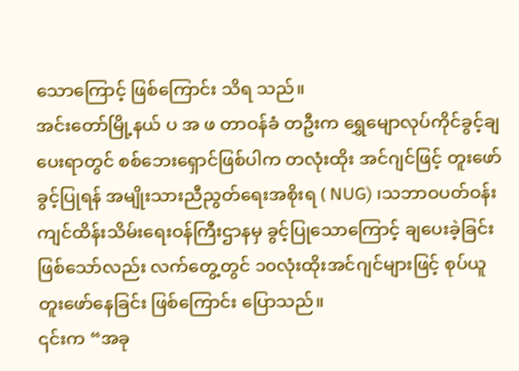သောကြောင့် ဖြစ်ကြောင်း သိရ သည်။
အင်းတော်မြို့နယ် ပ အ ဖ တာဝန်ခံ တဦးက ရွှေမျောလုပ်ကိုင်ခွင့်ချပေးရာတွင် စစ်ဘေးရှောင်ဖြစ်ပါက တလုံးထိုး အင်ဂျင်ဖြင့် တူးဖော်ခွင့်ပြုရန် အမျိုးသားညီညွတ်ရေးအစိုးရ ( NUG) ၊သဘာဝပတ်ဝန်းကျင်ထိန်းသိမ်းရေးဝန်ကြီးဌာနမှ ခွင့်ပြုသောကြောင့် ချပေးခဲ့ခြင်း ဖြစ်သော်လည်း လက်တွေ့တွင် ၁၀လုံးထိုးအင်ဂျင်များဖြင့် စုပ်ယူတူးဖော်နေခြင်း ဖြစ်ကြောင်း ပြောသည်။
၎င်းက “အခု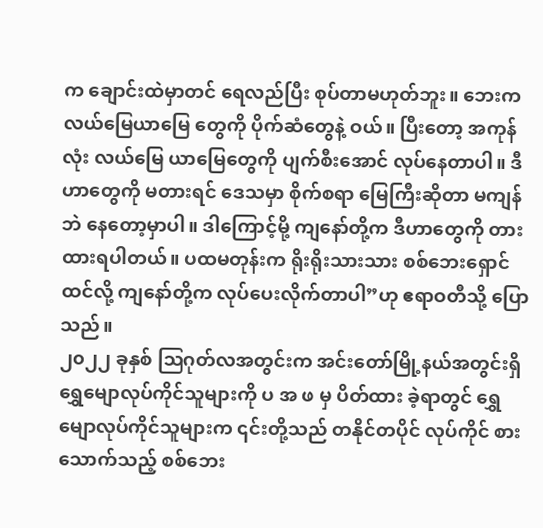က ချောင်းထဲမှာတင် ရေလည်ပြီး စုပ်တာမဟုတ်ဘူး။ ဘေးက လယ်မြေယာမြေ တွေကို ပိုက်ဆံတွေနဲ့ ဝယ်။ ပြီးတော့ အကုန်လုံး လယ်မြေ ယာမြေတွေကို ပျက်စီးအောင် လုပ်နေတာပါ။ ဒီဟာတွေကို မတားရင် ဒေသမှာ စိုက်စရာ မြေကြီးဆိုတာ မကျန်ဘဲ နေတော့မှာပါ။ ဒါကြောင့်မို့ ကျနော်တို့က ဒီဟာတွေကို တား ထားရပါတယ်။ ပထမတုန်းက ရိုးရိုးသားသား စစ်ဘေးရှောင်ထင်လို့ ကျနော်တို့က လုပ်ပေးလိုက်တာပါ”ဟု ဧရာဝတီသို့ ပြောသည်။
၂၀၂၂ ခုနှစ် ဩဂုတ်လအတွင်းက အင်းတော်မြို့နယ်အတွင်းရှိ ရွှေမျောလုပ်ကိုင်သူများကို ပ အ ဖ မှ ပိတ်ထား ခဲ့ရာတွင် ရွှေမျောလုပ်ကိုင်သူများက ၎င်းတို့သည် တနိုင်တပိုင် လုပ်ကိုင် စားသောက်သည့် စစ်ဘေး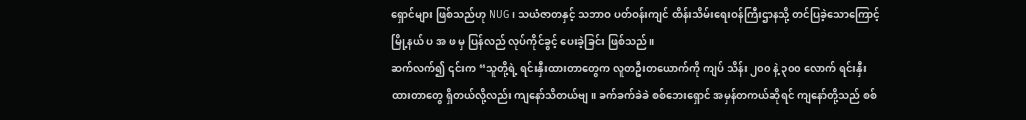ရှောင်များ ဖြစ်သည်ဟု NUG၊ သယံဇာတနှင့် သဘာဝ ပတ်ဝန်းကျင် ထိန်းသိမ်းရေးဝန်ကြီးဌာနသို့ တင်ပြခဲ့သောကြောင့် မြို့နယ် ပ အ ဖ မှ ပြန်လည် လုပ်ကိုင်ခွင့် ပေးခဲ့ခြင်း ဖြစ်သည်။
ဆက်လက်၍ ၎င်းက “သူတို့ရဲ့ ရင်းနှီးထားတာတွေက လူတဦးတယောက်ကို ကျပ် သိန်း ၂၀၀ နဲ့ ၃၀၀ လောက် ရင်းနှီး ထားတာတွေ ရှိတယ်လို့လည်း ကျနော်သိတယ်ဗျ။ ခက်ခက်ခဲခဲ စစ်ဘေးရှောင် အမှန်တကယ်ဆိုရင် ကျနော်တို့သည် စစ်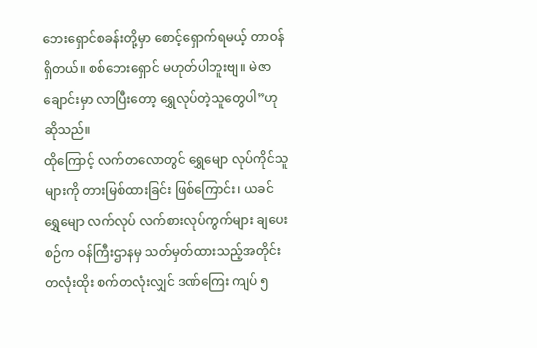ဘေးရှောင်စခန်းတို့မှာ စောင့်ရှောက်ရမယ့် တာဝန်ရှိတယ်။ စစ်ဘေးရှောင် မဟုတ်ပါဘူးဗျ။ မဲဇာချောင်းမှာ လာပြီးတော့ ရွှေလုပ်တဲ့သူတွေပါ”ဟု ဆိုသည်။
ထိုကြောင့် လက်တလောတွင် ရွှေမျော လုပ်ကိုင်သူများကို တားမြစ်ထားခြင်း ဖြစ်ကြောင်း၊ ယခင် ရွှေမျော လက်လုပ် လက်စားလုပ်ကွက်များ ချပေးစဉ်က ဝန်ကြီးဌာနမှ သတ်မှတ်ထားသည့်အတိုင်း တလုံးထိုး စက်တလုံးလျှင် ဒဏ်ကြေး ကျပ် ၅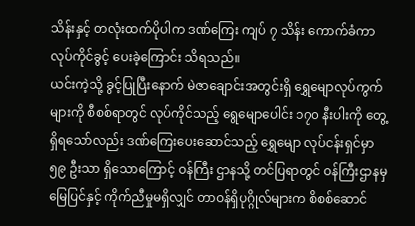သိန်းနှင့် တလုံးထက်ပိုပါက ဒဏ်ကြေး ကျပ် ၇ သိန်း ကောက်ခံကာ လုပ်ကိုင်ခွင့် ပေးခဲ့ကြောင်း သိရသည်။
ယင်းကဲ့သို့ ခွင့်ပြုပြီးနောက် မဲဇာချောင်းအတွင်းရှိ ရွှေမျောလုပ်ကွက်များကို စီစစ်ရာတွင် လုပ်ကိုင်သည့် ရွေမျောပေါင်း ၁၇၀ နီးပါးကို တွေ့ရှိရသော်လည်း ဒဏ်ကြေးပေးဆောင်သည့် ရွှေမျော လုပ်ငန်းရှင်မှာ ၅၉ ဦးသာ ရှိသောကြောင့် ဝန်ကြီး ဌာနသို့ တင်ပြရာတွင် ဝန်ကြီးဌာနမှ မြေပြင်နှင့် ကိုက်ညီမှုမရှိလျှင် တာဝန်ရှိပုဂ္ဂိုလ်များက စိစစ်ဆောင်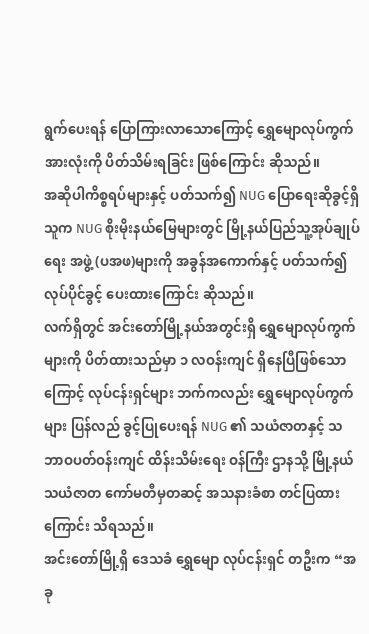ရွက်ပေးရန် ပြောကြားလာသောကြောင့် ရွှေမျောလုပ်ကွက်အားလုံးကို ပိတ်သိမ်းရခြင်း ဖြစ်ကြောင်း ဆိုသည်။
အဆိုပါကိစ္စရပ်များနှင့် ပတ်သက်၍ NUG ပြောရေးဆိုခွင့်ရှိသူက NUG စိုးမိုးနယ်မြေများတွင် မြို့နယ်ပြည်သူ့အုပ်ချုပ်ရေး အဖွဲ့ (ပအဖ)များကို အခွန်အကောက်နှင့် ပတ်သက်၍ လုပ်ပိုင်ခွင့် ပေးထားကြောင်း ဆိုသည်။
လက်ရှိတွင် အင်းတော်မြို့နယ်အတွင်းရှိ ရွှေမျောလုပ်ကွက်များကို ပိတ်ထားသည်မှာ ၁ လဝန်းကျင် ရှိနေပြီဖြစ်သော ကြောင့် လုပ်ငန်းရှင်များ ဘက်ကလည်း ရွှေမျောလုပ်ကွက်များ ပြန်လည် ခွင့်ပြုပေးရန် NUG ၏ သယံဇာတနှင့် သဘာဝပတ်ဝန်းကျင် ထိန်းသိမ်းရေး ဝန်ကြီး ဌာနသို့ မြို့နယ် သယံဇာတ ကော်မတီမှတဆင့် အသနားခံစာ တင်ပြထားကြောင်း သိရသည်။
အင်းတော်မြို့ရှိ ဒေသခံ ရွှေမျော လုပ်ငန်းရှင် တဦးက “အခု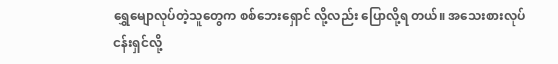ရွှေမျောလုပ်တဲ့သူတွေက စစ်ဘေးရှောင် လို့လည်း ပြောလို့ရ တယ်။ အသေးစားလုပ်ငန်းရှင်လို့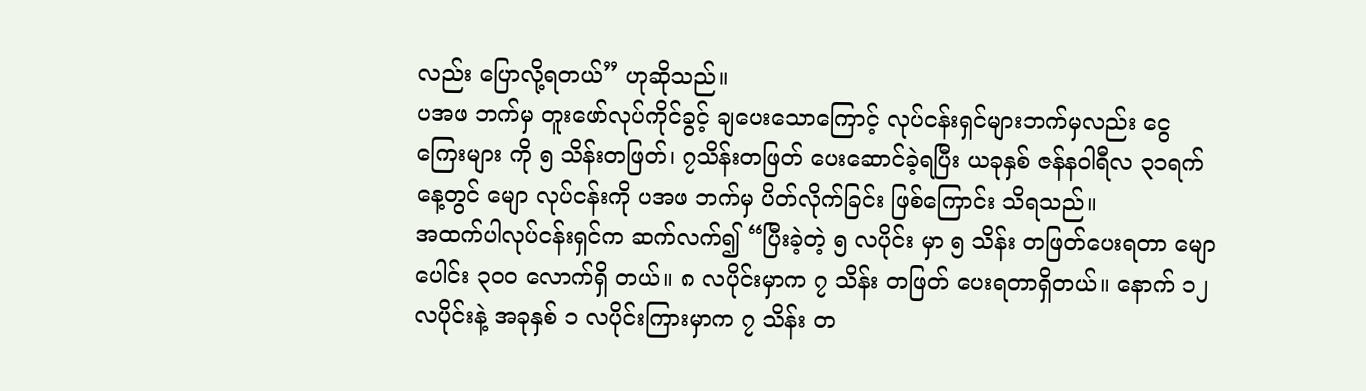လည်း ပြောလို့ရတယ်” ဟုဆိုသည်။
ပအဖ ဘက်မှ တူးဖော်လုပ်ကိုင်ခွင့် ချပေးသောကြောင့် လုပ်ငန်းရှင်များဘက်မှလည်း ငွေကြေးများ ကို ၅ သိန်းတဖြတ်၊ ၇သိန်းတဖြတ် ပေးဆောင်ခဲ့ရပြီး ယခုနှစ် ဇန်နဝါရီလ ၃၁ရက်နေ့တွင် မျော လုပ်ငန်းကို ပအဖ ဘက်မှ ပိတ်လိုက်ခြင်း ဖြစ်ကြောင်း သိရသည်။
အထက်ပါလုပ်ငန်းရှင်က ဆက်လက်၍ “ပြီးခဲ့တဲ့ ၅ လပိုင်း မှာ ၅ သိန်း တဖြတ်ပေးရတာ မျောပေါင်း ၃၀၀ လောက်ရှိ တယ်။ ၈ လပိုင်းမှာက ၇ သိန်း တဖြတ် ပေးရတာရှိတယ်။ နောက် ၁၂ လပိုင်းနဲ့ အခုနှစ် ၁ လပိုင်းကြားမှာက ၇ သိန်း တ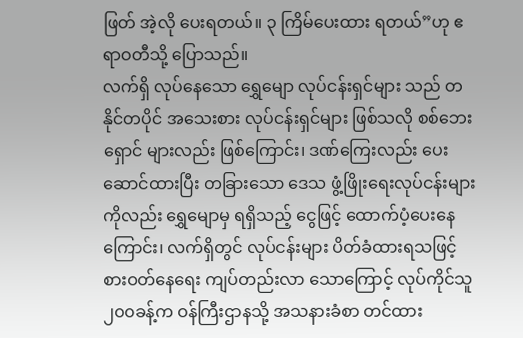ဖြတ် အဲ့လို ပေးရတယ်။ ၃ ကြိမ်ပေးထား ရတယ်”ဟု ဧရာဝတီသို့ ပြောသည်။
လက်ရှိ လုပ်နေသော ရွှေမျော လုပ်ငန်းရှင်များ သည် တနိုင်တပိုင် အသေးစား လုပ်ငန်းရှင်များ ဖြစ်သလို စစ်ဘေးရှောင် များလည်း ဖြစ်ကြောင်း၊ ဒဏ်ကြေးလည်း ပေးဆောင်ထားပြီး တခြားသော ဒေသ ဖွံ့ဖြိုးရေးလုပ်ငန်းများကိုလည်း ရွှေမျောမှ ရရှိသည့် ငွေဖြင့် ထောက်ပံ့ပေးနေကြောင်း၊ လက်ရှိတွင် လုပ်ငန်းများ ပိတ်ခံထားရသဖြင့် စားဝတ်နေရေး ကျပ်တည်းလာ သောကြောင့် လုပ်ကိုင်သူ ၂၀၀ခန့်က ဝန်ကြီးဌာနသို့ အသနားခံစာ တင်ထား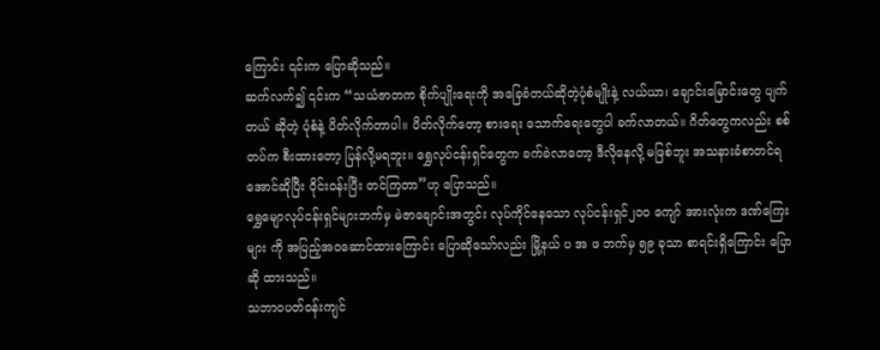ကြောင်း ၎င်းက ပြောဆိုသည်။
ဆက်လက်၍ ၎င်းက “သယံဇာတက စိုက်ပျိုးရေးကို အခြေခံတယ်ဆိုတဲ့ပုံစံမျိုးနဲ့ လယ်ယာ၊ ချောင်းမြောင်းတွေ ပျက်တယ် ဆိုတဲ့ ပုံစံနဲ့ ပိတ်လိုက်တာပါ။ ပိတ်လိုက်တော့ စားရေး သောက်ရေးတွေပါ ခက်လာတယ်။ ဂိတ်တွေကလည်း စစ်တပ်က စီးထားတော့ ပြန်လို့မရဘူး။ ရွှေလုပ်ငန်းရှင်တွေက ခက်ခဲလာတော့ ဒီလိုနေလို့ မဖြစ်ဘူး အသနားခံစာတင်ရအောင်ဆိုပြီး ဝိုင်းဝန်းပြီး တင်ကြတာ”ဟု ပြောသည်။
ရွှေမျောလုပ်ငန်းရှင်များဘက်မှ မဲဇာချောင်းအတွင်း လုပ်ကိုင်နေသော လုပ်ငန်းရှင်၂၀၀ ကျော် အားလုံးက ဒဏ်ကြေးများ ကို အပြည့်အဝဆောင်ထားကြောင်း ပြောဆိုသော်လည်း မြို့နယ် ပ အ ဖ ဘက်မှ ၅၉ ခုသာ စာရင်းရှိကြောင်း ပြောဆို ထားသည်။
သဘာဝပတ်ဝန်းကျင်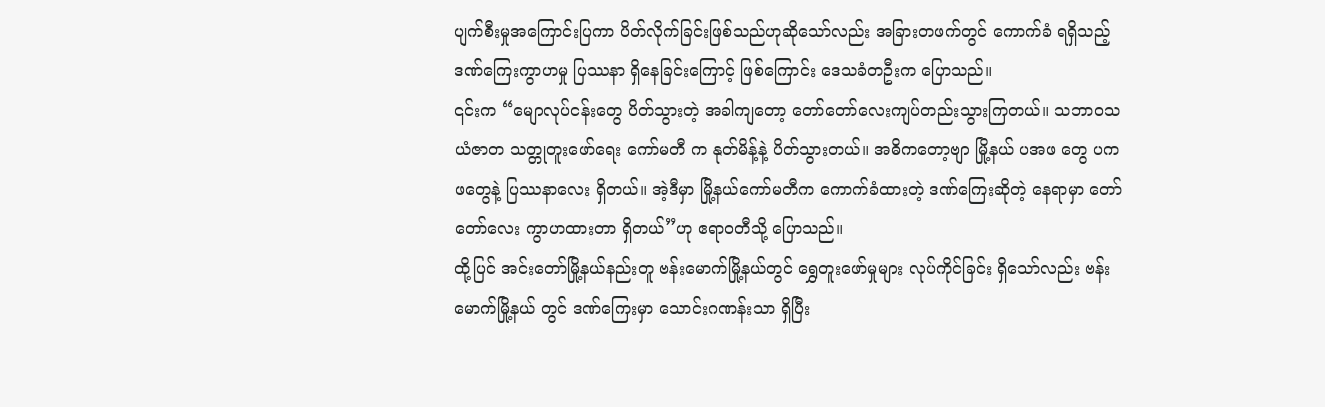ပျက်စီးမှုအကြောင်းပြကာ ပိတ်လိုက်ခြင်းဖြစ်သည်ဟုဆိုသော်လည်း အခြားတဖက်တွင် ကောက်ခံ ရရှိသည့် ဒဏ်ကြေးကွာဟမှု ပြဿနာ ရှိနေခြင်းကြောင့် ဖြစ်ကြောင်း ဒေသခံတဦးက ပြောသည်။
၎င်းက “မျောလုပ်ငန်းတွေ ပိတ်သွားတဲ့ အခါကျတော့ တော်တော်လေးကျပ်တည်းသွားကြတယ်။ သဘာဝသယံဇာတ သတ္တုတူးဖော်ရေး ကော်မတီ က နုတ်မိန့်နဲ့ ပိတ်သွားတယ်။ အဓိကတော့ဗျာ မြို့နယ် ပအဖ တွေ ပကဖတွေနဲ့ ပြဿနာလေး ရှိတယ်။ အဲ့ဒီမှာ မြို့နယ်ကော်မတီက ကောက်ခံထားတဲ့ ဒဏ်ကြေးဆိုတဲ့ နေရာမှာ တော်တော်လေး ကွာဟထားတာ ရှိတယ်”ဟု ဧရာဝတီသို့ ပြောသည်။
ထို့ပြင် အင်းတော်မြို့နယ်နည်းတူ ဗန်းမောက်မြို့နယ်တွင် ရွှေတူးဖော်မှုများ လုပ်ကိုင်ခြင်း ရှိသော်လည်း ဗန်းမောက်မြို့နယ် တွင် ဒဏ်ကြေးမှာ သောင်းဂဏန်းသာ ရှိပြီး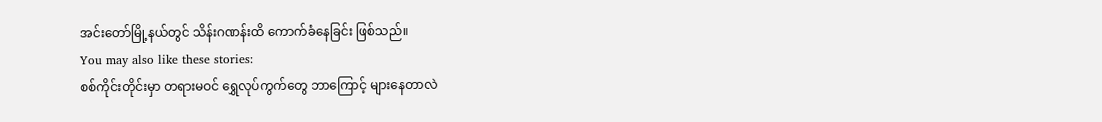အင်းတော်မြို့နယ်တွင် သိန်းဂဏန်းထိ ကောက်ခံနေခြင်း ဖြစ်သည်။
You may also like these stories:
စစ်ကိုင်းတိုင်းမှာ တရားမဝင် ရွှေလုပ်ကွက်တွေ ဘာကြောင့် များနေတာလဲ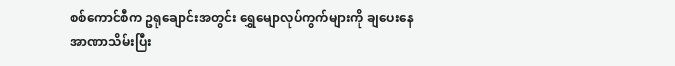စစ်ကောင်စီက ဥရုချောင်းအတွင်း ရွှေမျောလုပ်ကွက်များကို ချပေးနေ
အာဏာသိမ်းပြီး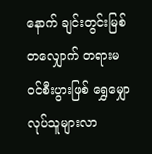နောက် ချင်းတွင်းမြစ်တလျှောက် တရားမဝင်စီးပွားဖြစ် ရွှေမျှောလုပ်သူများလာ